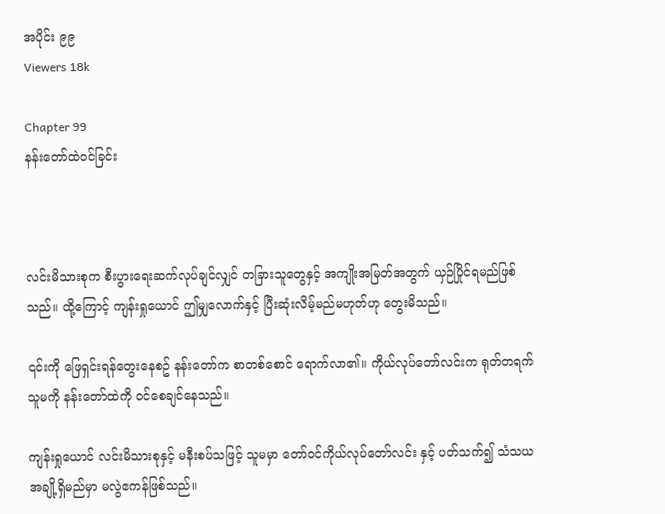အပိုင်း ၉၉
Viewers 18k

Chapter 99
နန်းတော်ထဲဝင်ခြင်း



လင်းမိသားစုက စီးပွားရေးဆက်လုပ်ချင်လျှင် တခြားသူတွေနှင့် အကျိုးအမြတ်အတွက် ယှဉ်ပြိုင်ရမည်ဖြစ်သည်။ ထို့ကြောင့် ကျန်းရှုယောင် ဤမျှလောက်နှင့် ပြီးဆုံးလိမ့်မည်မဟုတ်ဟု တွေးမိသည်။

၎င်းကို ဖြေရှင်းရန်တွေးနေစဥ် နန်းတော်က စာတစ်စောင် ရောက်လာ၏။ ကိုယ်လုပ်တော်လင်းက ရုတ်တရက် သူမကို နန်းတော်ထဲကို ဝင်စေချင်နေသည်။

ကျန်းရှုယောင် လင်းမိသားစုနှင့် မနီးစပ်သဖြင့် သူမမှာ တော်ဝင်ကိုယ်လုပ်တော်လင်း နှင့် ပတ်သက်၍ သံသယအချို့ရှိမည်မှာ မလွဲဧကန်ဖြစ်သည်။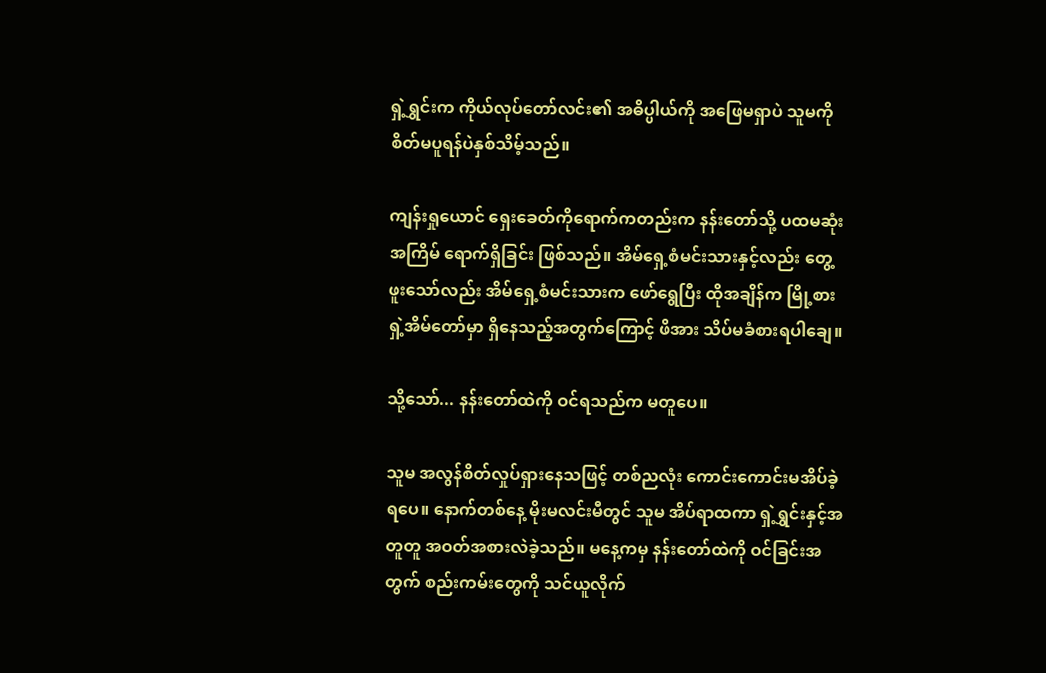ရှဲ့ရွှင်းက ကိုယ်လုပ်တော်လင်း၏ အဓိပ္ပါယ်ကို အဖြေမရှာပဲ သူမကို စိတ်မပူရန်ပဲနှစ်သိမ့်သည်။

ကျန်းရှုယောင် ရှေးခေတ်ကိုရောက်ကတည်းက နန်းတော်သို့ ပထမဆုံးအကြိမ် ရောက်ရှိခြင်း ဖြစ်သည်။ အိမ်ရှေ့စံမင်းသားနှင့်လည်း တွေ့ဖူးသော်လည်း အိမ်ရှေ့စံမင်းသားက ဖော်ရွေပြီး ထိုအချိန်က မြို့စားရှဲ့အိမ်တော်မှာ ရှိနေသည့်အတွက်ကြောင့် ဖိအား သိပ်မခံစားရပါချေ။

သို့သော်... နန်းတော်ထဲကို ဝင်ရသည်က မတူပေ။

သူမ အလွန်စိတ်လှုပ်ရှားနေသဖြင့် တစ်ညလုံး ကောင်းကောင်းမအိပ်ခဲ့ရပေ။ နောက်တစ်နေ့ မိုးမလင်းမီတွင် သူမ အိပ်ရာထကာ ရှဲ့ရွှင်းနှင့်အတူတူ အဝတ်အစားလဲခဲ့သည်။ မနေ့ကမှ နန်းတော်ထဲကို ဝင်ခြင်းအတွက် စည်းကမ်းတွေကို သင်ယူလိုက်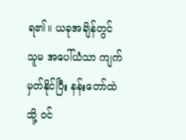ရ၏။ ယခုအချိန်တွင် သူမ အပေါ်ယံသာ ကျက်မှတ်နိုင်ပြီး နန်းတော်ထဲသို့ ဝင်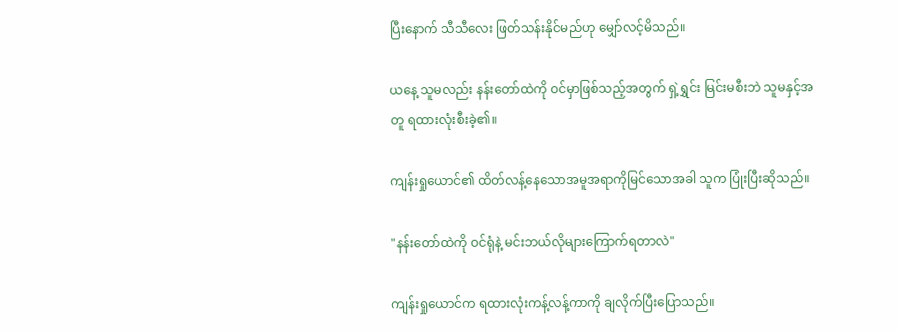ပြီးနောက် သီသီလေး ဖြတ်သန်းနိုင်မည်ဟု မျှော်လင့်မိသည်။

ယနေ့ သူမလည်း နန်းတော်ထဲကို ဝင်မှာဖြစ်သည့်အတွက် ရှဲ့ရွှင်း မြင်းမစီးဘဲ သူမနှင့်အတူ ရထားလုံးစီးခဲ့၏။

ကျန်းရှုယောင်၏ ထိတ်လန့်နေသောအမူအရာကိုမြင်သောအခါ သူက ပြုံးပြီးဆိုသည်။

"နန်းတော်ထဲကို ဝင်ရုံနဲ့ မင်းဘယ်လိုများကြောက်ရတာလဲ"

ကျန်းရှုယောင်က ရထားလုံးကန့်လန့်ကာကို ချလိုက်ပြီးပြောသည်။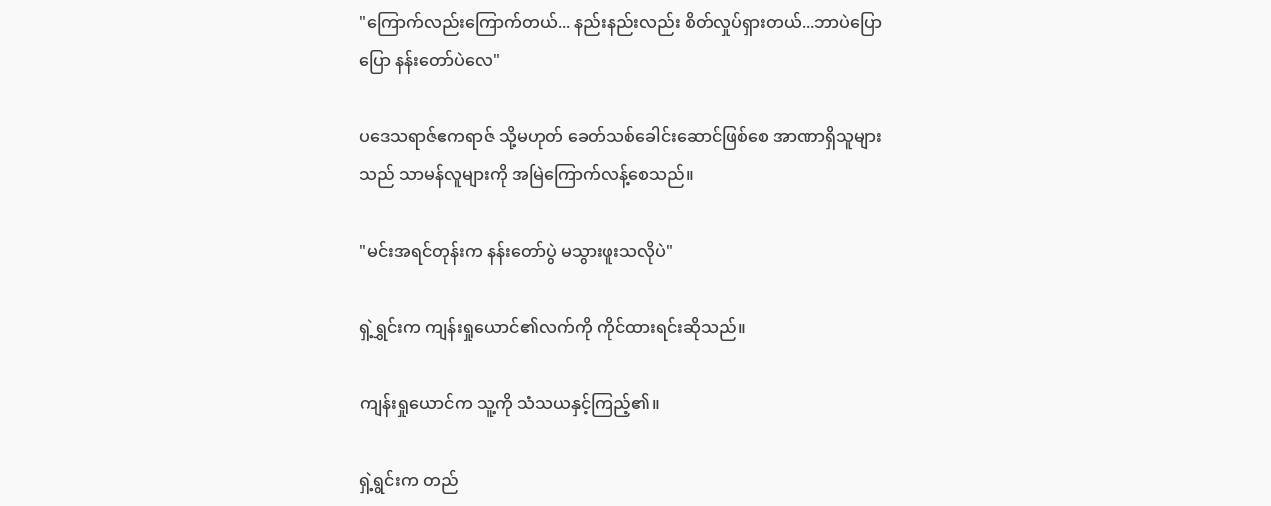"ကြောက်လည်းကြောက်တယ်... နည်းနည်းလည်း စိတ်လှုပ်ရှားတယ်...ဘာပဲပြောပြော နန်းတော်ပဲလေ"

ပဒေသရာဇ်ဧကရာဇ် သို့မဟုတ် ခေတ်သစ်ခေါင်းဆောင်ဖြစ်စေ အာဏာရှိသူများသည် သာမန်လူများကို အမြဲကြောက်လန့်စေသည်။

"မင်းအရင်တုန်းက နန်းတော်ပွဲ မသွားဖူးသလိုပဲ"

ရှဲ့ရွှင်းက ကျန်းရှုယောင်၏လက်ကို ကိုင်ထားရင်းဆိုသည်။

ကျန်းရှုယောင်က သူ့ကို သံသယနှင့်ကြည့်၏။

ရှဲ့ရွင်းက တည်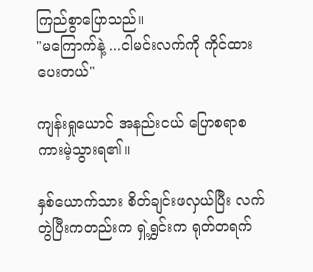ကြည်စွာပြောသည်။
"မကြောက်နဲ့ ...ငါမင်းလက်ကို ကိုင်ထားပေးတယ်"

ကျန်းရှုယောင် အနည်းငယ် ပြောစရာစကားမဲ့သွားရ၏။

နှစ်ယောက်သား စိတ်ချင်းဖလှယ်ပြီး လက်တွဲပြီးကတည်းက ရှဲ့ရွှင်းက ရုတ်တရက်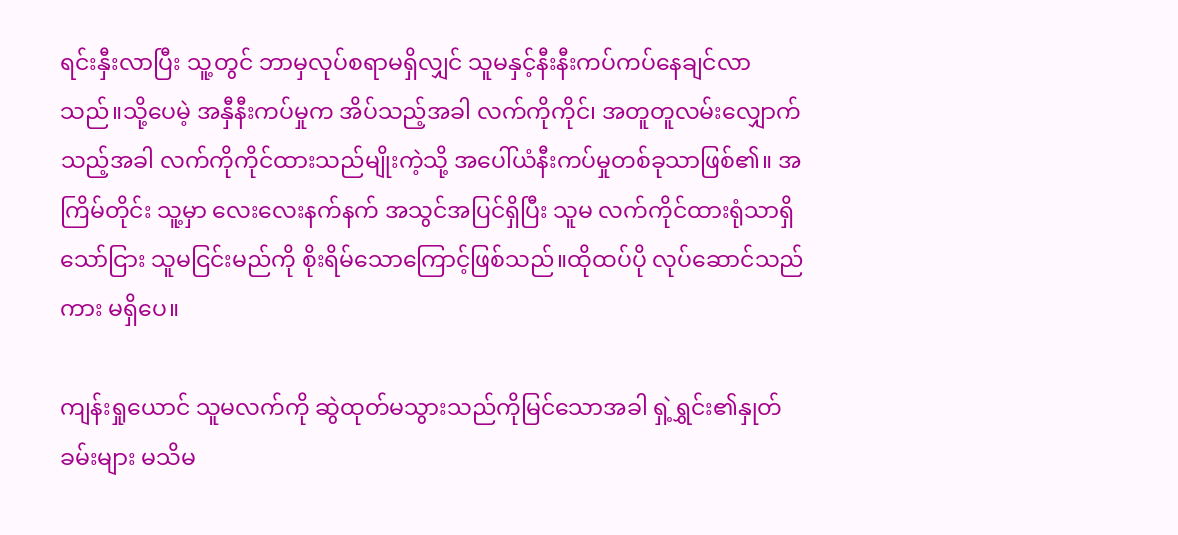ရင်းနှီးလာပြီး သူ့တွင် ဘာမှလုပ်စရာမရှိလျှင် သူမနှင့်နီးနီးကပ်ကပ်နေချင်လာသည်။သို့ပေမဲ့ အနှီနီးကပ်မှုက အိပ်သည့်အခါ လက်ကိုကိုင်၊ အတူတူလမ်းလျှောက်သည့်အခါ လက်ကိုကိုင်ထားသည်မျိုးကဲ့သို့ အပေါ်ယံနီးကပ်မှုတစ်ခုသာဖြစ်၏။ အကြိမ်တိုင်း သူ့မှာ လေးလေးနက်နက် အသွင်အပြင်ရှိပြီး သူမ လက်ကိုင်ထားရုံသာရှိသော်ငြား သူမငြင်းမည်ကို စိုးရိမ်သောကြောင့်ဖြစ်သည်။ထိုထပ်ပို လုပ်ဆောင်သည်ကား မရှိပေ။

ကျန်းရှုယောင် သူမလက်ကို ဆွဲထုတ်မသွားသည်ကိုမြင်သောအခါ ရှဲ့ရွှင်း၏နှုတ်ခမ်းများ မသိမ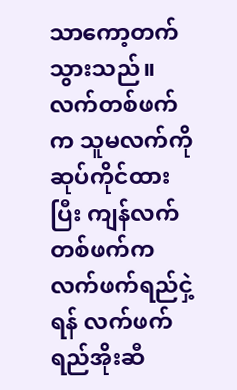သာကော့တက်သွားသည်။ လက်တစ်ဖက်က သူမလက်ကို ဆုပ်ကိုင်ထားပြီး ကျန်လက်တစ်ဖက်က လက်ဖက်ရည်ငှဲ့ရန် လက်ဖက်ရည်အိုးဆီ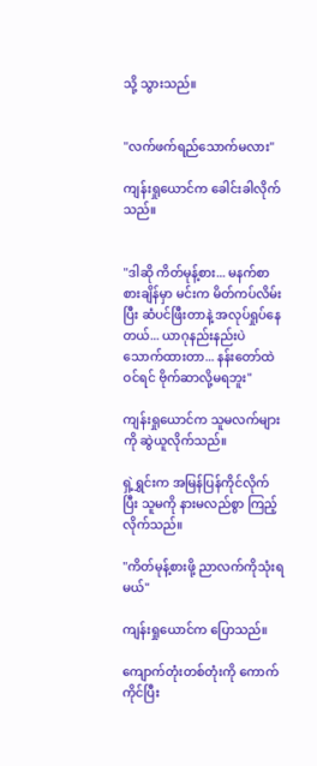သို့ သွားသည်။


"လက်ဖက်ရည်သောက်မလား"

ကျန်းရှုယောင်က ခေါင်းခါလိုက်သည်။


"ဒါဆို ကိတ်မုန့်စား... မနက်စာစားချိန်မှာ မင်းက မိတ်ကပ်လိမ်းပြီး ဆံပင်ဖြီးတာနဲ့ အလုပ်ရှုပ်နေတယ်... ယာဂုနည်းနည်းပဲ သောက်ထားတာ... နန်းတော်ထဲဝင်ရင် ဗိုက်ဆာလို့မရဘူး"

ကျန်းရှုယောင်က သူမလက်များကို ဆွဲယူလိုက်သည်။

ရှဲ့ရွှင်းက အမြန်ပြန်ကိုင်လိုက်ပြီး သူမကို နားမလည်စွာ ကြည့်လိုက်သည်။

"ကိတ်မုန့်စားဖို့ ညာလက်ကိုသုံးရမယ်"

ကျန်းရှုယောင်က ပြောသည်။

ကျောက်တုံးတစ်တုံးကို ကောက်ကိုင်ပြီး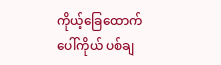ကိုယ့်ခြေထောက်ပေါ်ကိုယ် ပစ်ချ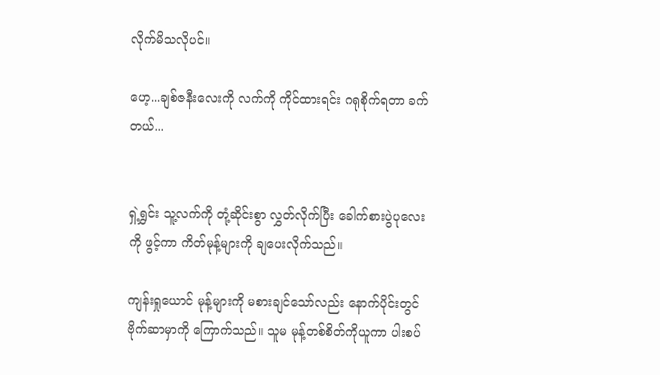လိုက်မိသလိုပင်။

ဟေ့...ချစ်ဇနီးလေးကို လက်ကို ကိုင်ထားရင်း ဂရုစိုက်ရတာ ခက်တယ်...


ရှဲ့ရွှင်း သူ့လက်ကို တုံ့ဆိုင်းစွာ လွှတ်လိုက်ပြီး ခေါက်စားပွဲပုလေးကို ဖွင့်ကာ ကိတ်မုန့်များကို ချပေးလိုက်သည်။

ကျန်းရှုယောင် မုန့်များကို မစားချင်သော်လည်း နောက်ပိုင်းတွင် ဗိုက်ဆာမှာကို ကြောက်သည်။ သူမ မုန့်တစ်စိတ်ကိုယူကာ ပါးစပ်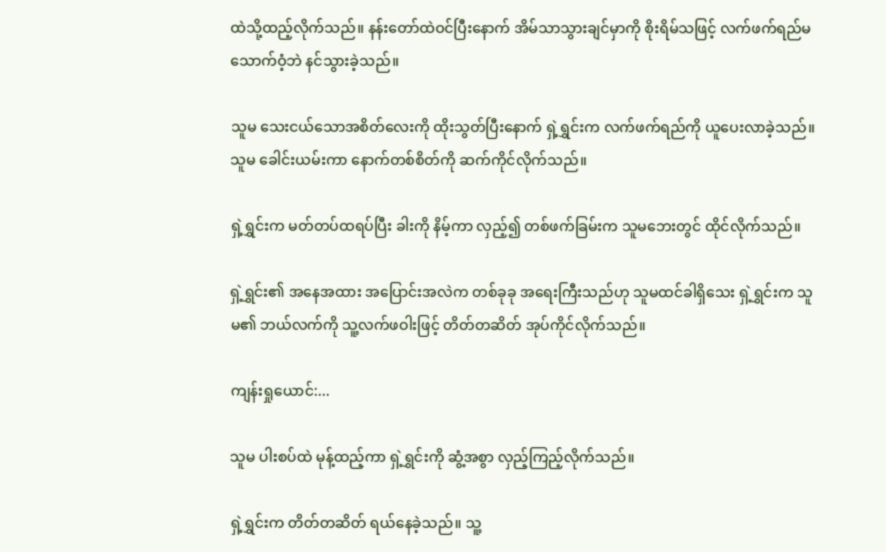ထဲသို့ထည့်လိုက်သည်။ နန်းတော်ထဲဝင်ပြီးနောက် အိမ်သာသွားချင်မှာကို စိုးရိမ်သဖြင့် လက်ဖက်ရည်မသောက်ဝံ့ဘဲ နင်သွားခဲ့သည်။

သူမ သေးငယ်သောအစိတ်လေးကို ထိုးသွတ်ပြီးနောက် ရှဲ့ရွှင်းက လက်ဖက်ရည်ကို ယူပေးလာခဲ့သည်။ သူမ ခေါင်းယမ်းကာ နောက်တစ်စိတ်ကို ဆက်ကိုင်လိုက်သည်။

ရှဲ့ရွှင်းက မတ်တပ်ထရပ်ပြီး ခါးကို နိမ့်ကာ လှည့်၍ တစ်ဖက်ခြမ်းက သူမဘေးတွင် ထိုင်လိုက်သည်။

ရှဲ့ရွှင်း၏ အနေအထား အပြောင်းအလဲက တစ်ခုခု အရေးကြီးသည်ဟု သူမထင်ခါရှိသေး ရှဲ့ရွှင်းက သူမ၏ ဘယ်လက်ကို သူ့လက်ဖဝါးဖြင့် တိတ်တဆိတ် အုပ်ကိုင်လိုက်သည်။

ကျန်းရှုယောင်:...

သူမ ပါးစပ်ထဲ မုန့်ထည့်ကာ ရှဲ့ရွှင်းကို ဆွံ့အစွာ လှည့်ကြည့်လိုက်သည်။

ရှဲ့ရွှင်းက တိတ်တဆိတ် ရယ်နေခဲ့သည်။ သူ့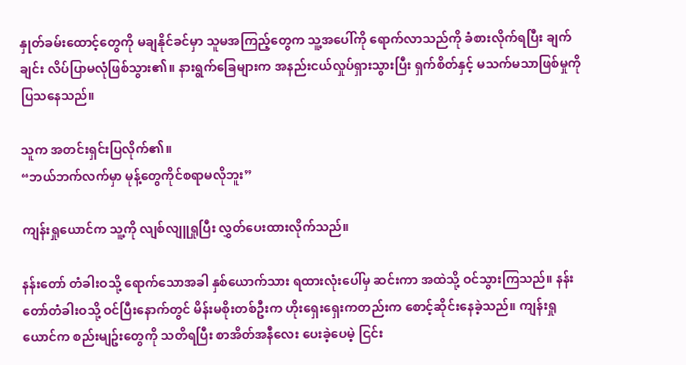နှုတ်ခမ်းထောင့်တွေကို မချနိုင်ခင်မှာ သူမအကြည့်တွေက သူ့အပေါ်ကို ရောက်လာသည်ကို ခံစားလိုက်ရပြီး ချက်ချင်း လိပ်ပြာမလုံဖြစ်သွား၏။ နားရွက်ခြေများက အနည်းငယ်လှုပ်ရှားသွားပြီး ရှက်စိတ်နှင့် မသက်မသာဖြစ်မှုကို ပြသနေသည်။

သူက အတင်းရှင်းပြလိုက်၏။
“ဘယ်ဘက်လက်မှာ မုန့်တွေကိုင်စရာမလိုဘူး”

ကျန်းရှုယောင်က သူ့ကို လျစ်လျူရှုပြီး လွှတ်ပေးထားလိုက်သည်။

နန်းတော် တံခါးဝသို့ ရောက်သောအခါ နှစ်ယောက်သား ရထားလုံးပေါ်မှ ဆင်းကာ အထဲသို့ ဝင်သွားကြသည်။ နန်းတော်တံခါးဝသို့ ဝင်ပြီးနောက်တွင် မိန်းမစိုးတစ်ဦးက ဟိုးရှေးရှေးကတည်းက စောင့်ဆိုင်းနေခဲ့သည်။ ကျန်းရှုယောင်က စည်းမျဥ်းတွေကို သတိရပြီး စာအိတ်အနီလေး ပေးခဲ့ပေမဲ့ ငြင်း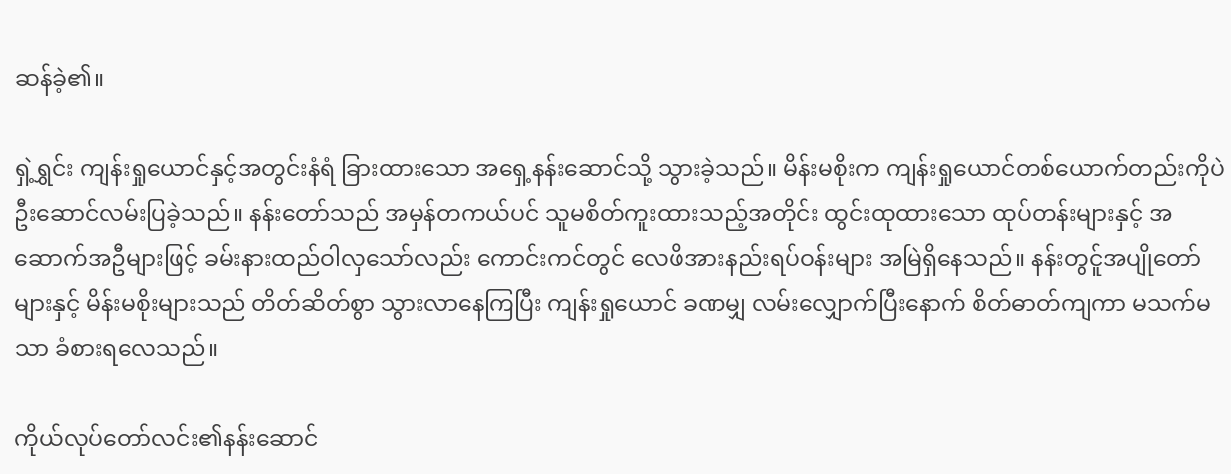ဆန်ခဲ့၏။

ရှဲ့ရွှင်း ကျန်းရှုယောင်နှင့်အတွင်းနံရံ ခြားထားသော အရှေ့နန်းဆောင်သို့ သွားခဲ့သည်။ မိန်းမစိုးက ကျန်းရှုယောင်တစ်ယောက်တည်းကိုပဲ ဦးဆောင်လမ်းပြခဲ့သည်။ နန်းတော်သည် အမှန်တကယ်ပင် သူမစိတ်ကူးထားသည့်အတိုင်း ထွင်းထုထားသော ထုပ်တန်းများနှင့် အဆောက်အဦများဖြင့် ခမ်းနားထည်ဝါလှသော်လည်း ကောင်းကင်တွင် လေဖိအားနည်းရပ်ဝန်းများ အမြဲရှိနေသည်။ နန်းတွင်ူအပျိုတော်များနှင့် မိန်းမစိုးများသည် တိတ်ဆိတ်စွာ သွားလာနေကြပြီး ကျန်းရှုယောင် ခဏမျှ လမ်းလျှောက်ပြီးနောက် စိတ်ဓာတ်ကျကာ မသက်မသာ ခံစားရလေသည်။

ကိုယ်လုပ်တော်လင်း၏နန်းဆောင်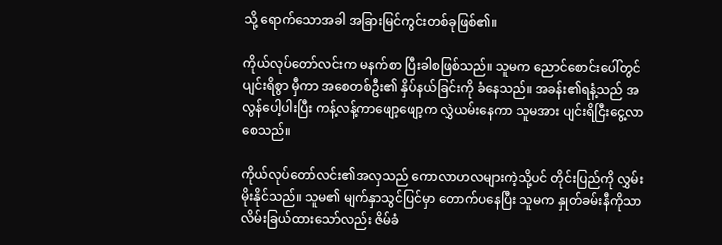သို့ ရောက်သောအခါ အခြားမြင်ကွင်းတစ်ခုဖြစ်၏။

ကိုယ်လုပ်တော်လင်းက မနက်စာ ပြီးခါစဖြစ်သည်။ သူမက ညောင်စောင်းပေါ်တွင် ပျင်းရိစွာ မှီကာ အစေတစ်ဦး၏ နှိပ်နယ်ခြင်းကို ခံနေသည်။ အခန်း၏ရနံ့သည် အလွန်ပေါ့ပါးပြီး ကန့်လန့်ကာဖျော့ဖျော့က လွှဲယမ်းနေကာ သူမအား ပျင်းရိငြီးငွေ့လာစေသည်။

ကိုယ်လုပ်တော်လင်း၏အလှသည် ကောလာဟလများကဲ့သို့ပင် တိုင်းပြည်ကို လွှမ်းမိုးနိုင်သည်။ သူမ၏ မျက်နှာသွင်ပြင်မှာ တောက်ပနေပြီး သူမက နှုတ်ခမ်းနီကိုသာ လိမ်းခြယ်ထားသော်လည်း ဇိမ်ခံ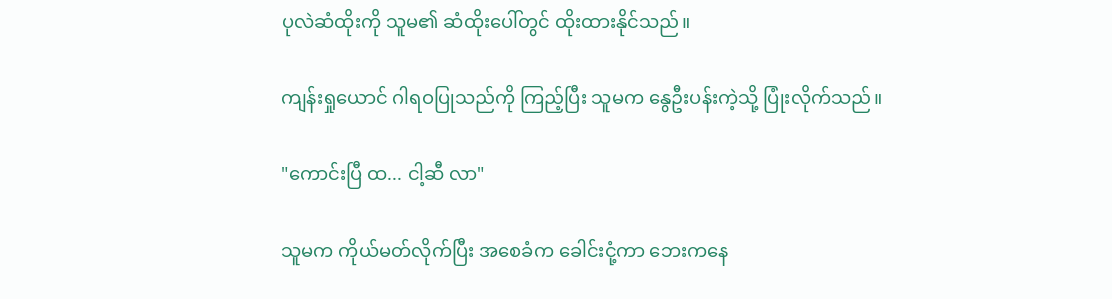ပုလဲဆံထိုးကို သူမ၏ ဆံထိုးပေါ်တွင် ထိုးထားနိုင်သည်။

ကျန်းရှုယောင် ဂါရဝပြုသည်ကို ကြည့်ပြီး သူမက နွေဦးပန်းကဲ့သို့ ပြုံးလိုက်သည်။

"ကောင်းပြီ ထ... ငါ့ဆီ လာ"

သူမက ကိုယ်မတ်လိုက်ပြီး အစေခံက ခေါင်းငုံ့ကာ ဘေးကနေ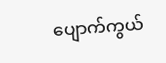ပျောက်ကွယ်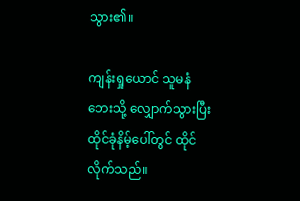သွား၏။

ကျန်းရှုယောင် သူမနံဘေးသို့ လျှောက်သွားပြီး ထိုင်ခုံနိမ့်ပေါ်တွင် ထိုင်လိုက်သည်။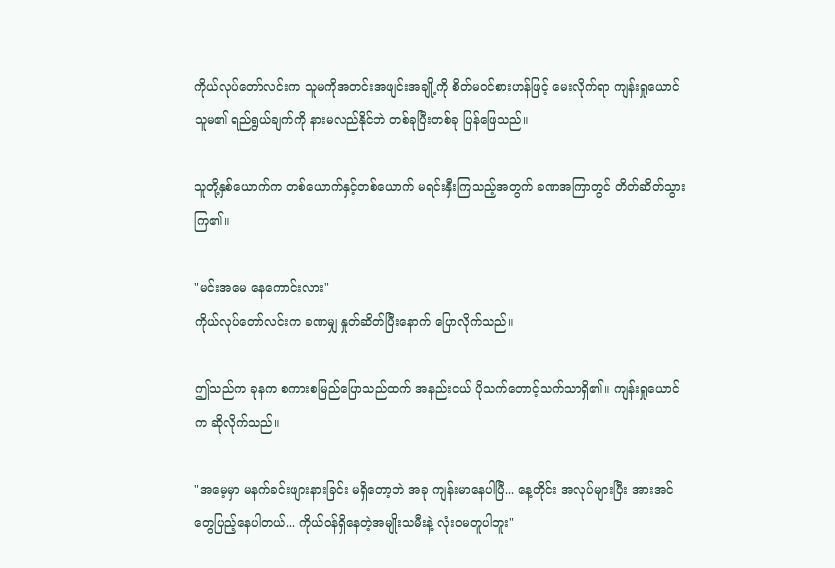ကိုယ်လုပ်တော်လင်းက သူမကိုအတင်းအဖျင်းအချို့ကို စိတ်မဝင်စားဟန်ဖြင့် မေးလိုက်ရာ ကျန်းရှုယောင် သူမ၏ ရည်ရွယ်ချက်ကို နားမလည်နိုင်ဘဲ တစ်ခုပြီးတစ်ခု ပြန်ဖြေသည်။

သူတို့နှစ်ယောက်က တစ်ယောက်နှင့်တစ်ယောက် မရင်းနှီးကြသည့်အတွက် ခဏအကြာတွင် တိတ်ဆိတ်သွားကြ၏။

"မင်းအမေ နေကောင်းလား"
ကိုယ်လုပ်တော်လင်းက ခဏမျှ နှုတ်ဆိတ်ပြီးနောက် ပြောလိုက်သည်။

ဤသည်က ခုနက စကားစမြည်ပြောသည်ထက် အနည်းငယ် ပိုသက်တောင့်သက်သာရှိ၏။ ကျန်းရှုယောင်က ဆိုလိုက်သည်။

"အမေ့မှာ မနက်ခင်းဖျားနားခြင်း မရှိတော့ဘဲ အခု ကျန်းမာနေပါပြီ... နေ့တိုင်း အလုပ်များပြီး အားအင်တွေပြည့်နေပါတယ်... ကိုယ်ဝန်ရှိနေတဲ့အမျိုးသမီးနဲ့ လုံးဝမတူပါဘူး"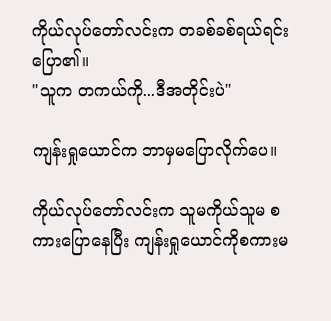ကိုယ်လုပ်တော်လင်းက တခစ်ခစ်ရယ်ရင်းပြော၏။
"သူက တကယ်ကို...ဒီအတိုင်းပဲ"

ကျန်းရှုယောင်က ဘာမှမပြောလိုက်ပေ။

ကိုယ်လုပ်တော်လင်းက သူမကိုယ်သူမ စကားပြောနေပြီး ကျန်းရှုယောင်ကိုစကားမ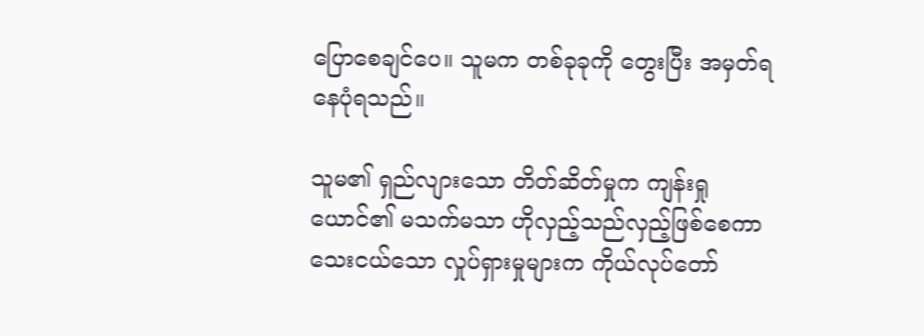ပြောစေချင်ပေ။ သူမက တစ်ခုခုကို တွေးပြီး အမှတ်ရနေပုံရသည်။

သူမ၏ ရှည်လျားသော တိတ်ဆိတ်မှုက ကျန်းရှုယောင်၏ မသက်မသာ ဟိုလှည့်သည်လှည့်ဖြစ်စေကာ သေးငယ်သော လှုပ်ရှားမှုများက ကိုယ်လုပ်တော်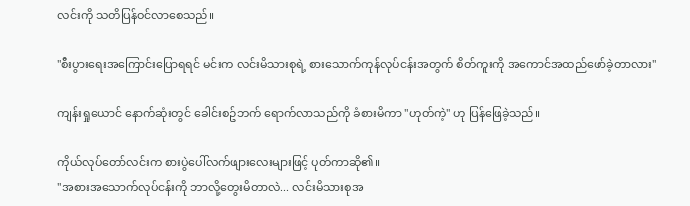လင်းကို သတိပြန်ဝင်လာစေသည်။

"စီးပွားရေးအကြောင်းပြောရရင် မင်းက လင်းမိသားစုရဲ့ စားသောက်ကုန်လုပ်ငန်းအတွက် စိတ်ကူးကို အကောင်အထည်ဖော်ခဲ့တာလား"

ကျန်းရှုယောင် နောက်ဆုံးတွင် ခေါင်းစဥ်ဘက် ရောက်လာသည်ကို ခံစားမိကာ "ဟုတ်ကဲ့" ဟု ပြန်ဖြေခဲ့သည်။

ကိုယ်လုပ်တော်လင်းက စားပွဲပေါ်လက်ဖျားလေးများဖြင့် ပုတ်ကာဆို၏။
"အစားအသောက်လုပ်ငန်းကို ဘာလို့တွေးမိတာလဲ... လင်းမိသားစုအ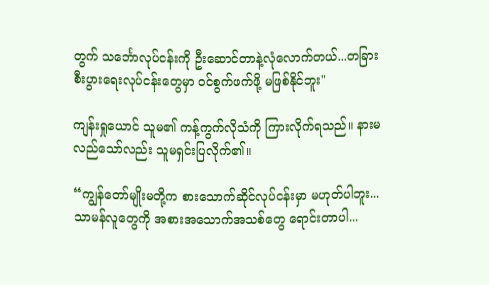တွက် သင်္ဘောလုပ်ငန်းကို ဦးဆောင်တာနဲ့လုံလောက်တယ်...တခြားစီးပွားရေးလုပ်ငန်းတွေမှာ ဝင်စွက်ဖက်ဖို့ မဖြစ်နိုင်ဘူး"

ကျန်းရှုယောင် သူမ၏ ကန့်ကွက်လိုသံကို ကြားလိုက်ရသည်။ နားမလည်သော်လည်း သူမရှင်းပြလိုက်၏။

“ကျွန်တော်မျိုးမတို့က စားသောက်ဆိုင်လုပ်ငန်းမှာ မဟုတ်ပါဘူး... သာမန်လူတွေကို အစားအသောက်အသစ်တွေ ရောင်းတာပါ...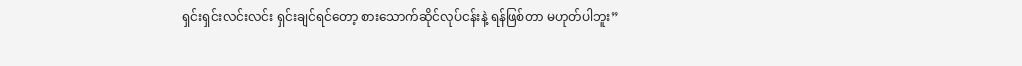ရှင်းရှင်းလင်းလင်း ရှင်းချင်ရင်တော့ စားသောက်ဆိုင်လုပ်ငန်းနဲ့ ရန်ဖြစ်တာ မဟုတ်ပါဘူး”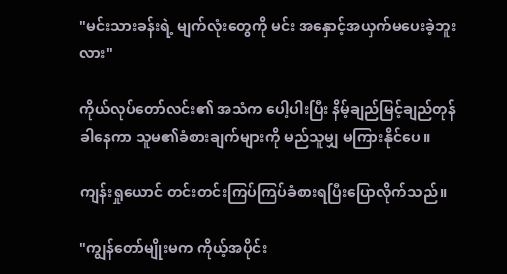"မင်းသားခန်းရဲ့ မျက်လုံးတွေကို မင်း အနှောင့်အယှက်မပေးခဲ့ဘူးလား"

ကိုယ်လုပ်တော်လင်း၏ အသံက ပေါ့ပါးပြီး နိမ့်ချည်မြင့်ချည်တုန်ခါနေကာ သူမ၏ခံစားချက်များကို မည်သူမျှ မကြားနိုင်ပေ။

ကျန်းရှုယောင် တင်းတင်းကြပ်ကြပ်ခံစားရပြီးပြောလိုက်သည်။

"ကျွန်တော်မျိုးမက ကိုယ့်အပိုင်း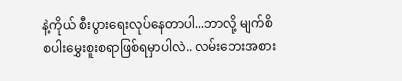နဲ့ကိုယ် စီးပွားရေးလုပ်နေတာပါ...ဘာလို့ မျက်စိစပါးမွှေးစူးစရာဖြစ်ရမှာပါလဲ.. လမ်းဘေးအစား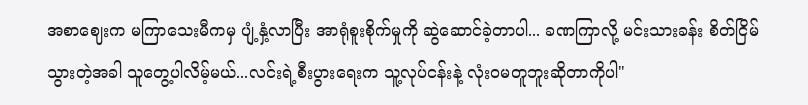အစာဈေးက မကြာသေးမီကမှ ပျံ့နှံ့လာပြီး အာရုံစူးစိုက်မှုကို ဆွဲဆောင်ခဲ့တာပါ... ခဏကြာလို့ မင်းသားခန်း စိတ်ငြိမ်သွားတဲ့အခါ သူတွေ့ပါလိမ့်မယ်...လင်းရဲ့စီးပွားရေးက သူ့လုပ်ငန်းနဲ့ လုံးဝမတူဘူးဆိုတာကိုပါ"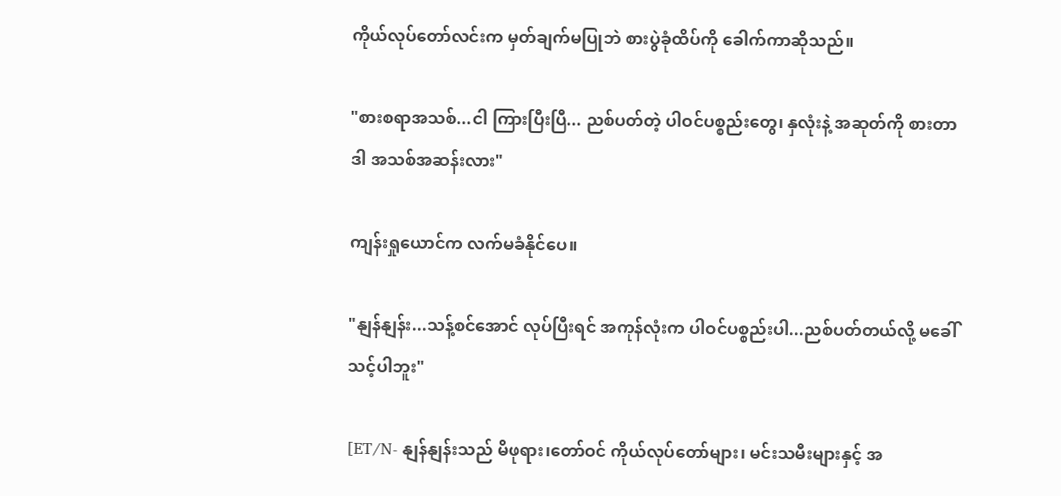ကိုယ်လုပ်တော်လင်းက မှတ်ချက်မပြုဘဲ စားပွဲခုံထိပ်ကို ခေါက်ကာဆိုသည်။

"စားစရာအသစ်...ငါ ကြားပြီးပြီ... ညစ်ပတ်တဲ့ ပါဝင်ပစ္စည်းတွေ၊ နှလုံးနဲ့ အဆုတ်ကို စားတာ ဒါ အသစ်အဆန်းလား"

ကျန်းရှုယောင်က လက်မခံနိုင်ပေ။

"နျန်နျန်း...သန့်စင်အောင် လုပ်ပြီးရင် အကုန်လုံးက ပါဝင်ပစ္စည်းပါ...ညစ်ပတ်တယ်လို့ မခေါ်သင့်ပါဘူး"

[ET/N- နျန်နျန်းသည် မိဖုရား၊တော်ဝင် ကိုယ်လုပ်တော်များ၊ မင်းသမီးများနှင့် အ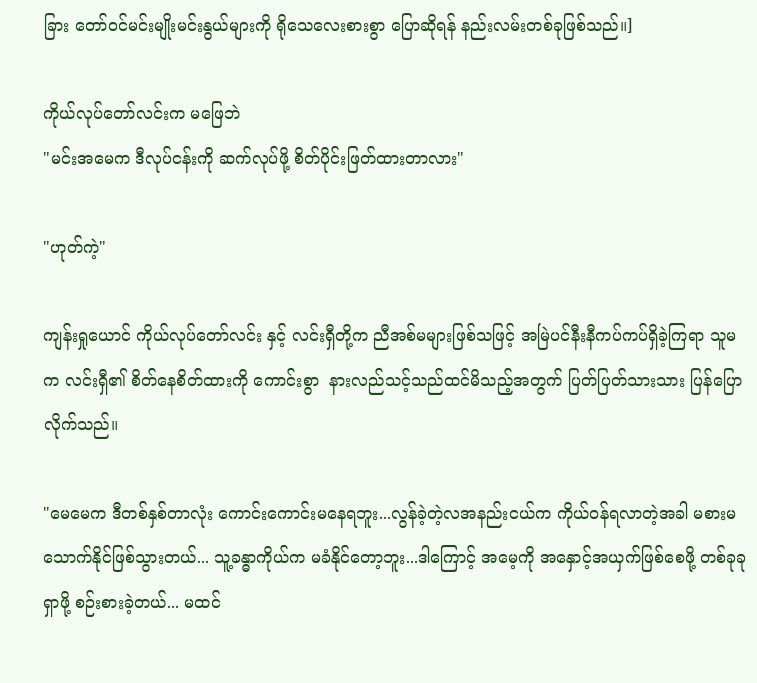ခြား တော်ဝင်မင်းမျိုးမင်းနွယ်များကို ရိုသေလေးစားစွာ ပြောဆိုရန် နည်းလမ်းတစ်ခုဖြစ်သည်။]

ကိုယ်လုပ်တော်လင်းက မဖြေဘဲ
"မင်းအမေက ဒီလုပ်ငန်းကို ဆက်လုပ်ဖို့ စိတ်ပိုင်းဖြတ်ထားတာလား"

"ဟုတ်ကဲ့"

ကျန်းရှုယောင် ကိုယ်လုပ်တော်လင်း နှင့် လင်းရှီတို့က ညီအစ်မများဖြစ်သဖြင့် အမြဲပင်နီးနီကပ်ကပ်ရှိခဲ့ကြရာ သူမက လင်းရှီ၏ စိတ်နေစိတ်ထားကို ကောင်းစွာ  နားလည်သင့်သည်ထင်မိသည့်အတွက် ပြတ်ပြတ်သားသား ပြန်ပြောလိုက်သည်။

"မေမေက ဒီတစ်နှစ်တာလုံး ကောင်းကောင်းမနေရဘူး...လွန်ခဲ့တဲ့လအနည်းငယ်က ကိုယ်ဝန်ရလာတဲ့အခါ မစားမသောက်နိုင်ဖြစ်သွားတယ်... သူ့ခန္ဓာကိုယ်က မခံနိုင်တော့ဘူး...ဒါကြောင့် အမေ့ကို အနှောင့်အယှက်ဖြစ်စေဖို့ တစ်ခုခုရှာဖို့ စဉ်းစားခဲ့တယ်... မထင်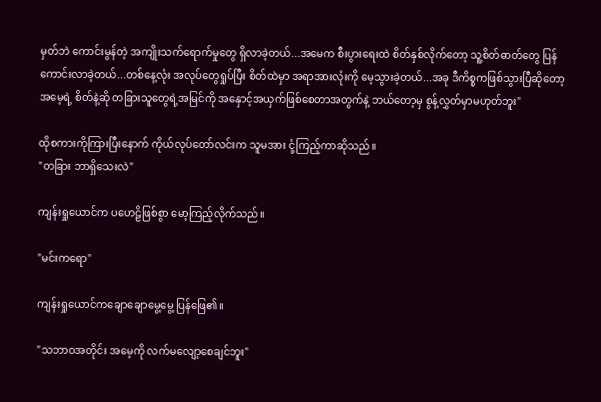မှတ်ဘဲ ကောင်းမွန်တဲ့ အကျိုးသက်ရောက်မှုတွေ ရှိလာခဲ့တယ်...အမေက စီးပွားရေးထဲ စိတ်နှစ်လိုက်တော့ သူ့စိတ်ဓာတ်တွေ ပြန်ကောင်းလာခဲ့တယ်...တစ်နေ့လုံး အလုပ်တွေရှုပ်ပြီး စိတ်ထဲမှာ အရာအားလုံးကို မေ့သွားခဲ့တယ်...အခု ဒီကိစ္စကဖြစ်သွားပြီဆိုတော့ အမေ့ရဲ့ စိတ်နဲ့ဆို တခြားသူတွေရဲ့အမြင်ကို အနှောင့်အယှက်ဖြစ်စေတာအတွက်နဲ့ ဘယ်တော့မှ စွန့်လွှတ်မှာမဟုတ်ဘူး"

ထိုစကားကိုကြားပြီးနောက် ကိုယ်လုပ်တော်လင်းက သူမအား ငုံ့ကြည့်ကာဆိုသည်။
"တခြား ဘာရှိသေးလဲ"

ကျန်းရှုယောင်က ပဟေဠိဖြစ်စွာ မော့ကြည့်လိုက်သည်။

"မင်းကရော"

ကျန်းရှုယောင်ကချောချောမွေ့မွေ့ ပြန်ဖြေ၏။

"သဘာဝအတိုင်း အမေ့ကို လက်မလျော့စေချင်ဘူး"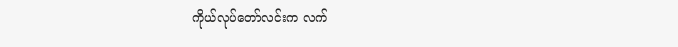ကိုယ်လုပ်တော်လင်းက လက်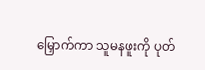မြှောက်ကာ သူမနဖူးကို ပုတ်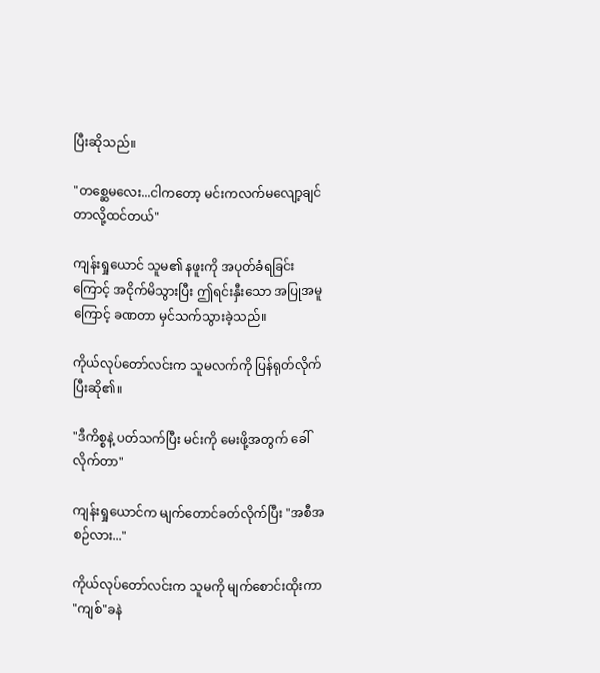ပြီးဆိုသည်။

"တစ္ဆေမလေး...ငါကတော့ မင်းကလက်မလျော့ချင်တာလို့ထင်တယ်"

ကျန်းရှုယောင် သူမ၏ နဖူးကို အပုတ်ခံရခြင်း ကြောင့် အငိုက်မိသွားပြီး ဤရင်းနှီးသော အပြုအမူကြောင့် ခဏတာ မှင်သက်သွားခဲ့သည်။

ကိုယ်လုပ်တော်လင်းက သူမလက်ကို ပြန်ရုတ်လိုက်ပြီးဆို၏။

"ဒီကိစ္စနဲ့ ပတ်သက်ပြီး မင်းကို မေးဖို့အတွက် ခေါ်လိုက်တာ"

ကျန်းရှုယောင်က မျက်တောင်ခတ်လိုက်ပြီး "အစီအစဉ်လား..."

ကိုယ်လုပ်တော်လင်းက သူမကို မျက်စောင်းထိုးကာ "ကျစ်"ခနဲ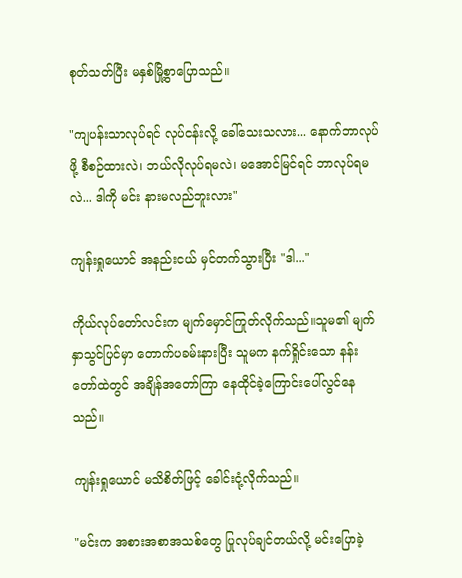စုတ်သတ်ပြီး မနှစ်မြို့စွာပြောသည်။

"ကျပန်းသာလုပ်ရင် လုပ်ငန်းလို့ ခေါ်သေးသလား... နောက်ဘာလုပ်ဖို့ စီစဉ်ထားလဲ၊ ဘယ်လိုလုပ်ရမလဲ၊ မအောင်မြင်ရင် ဘာလုပ်ရမလဲ... ဒါကို မင်း နားမလည်ဘူးလား"

ကျန်းရှုယောင် အနည်းငယ် မှင်တက်သွားပြီး "ဒါ..."

ကိုယ်လုပ်တော်လင်းက မျက်မှောင်ကြုတ်လိုက်သည်။သူမ၏ မျက်နှာသွင်ပြင်မှာ တောက်ပခမ်းနားပြီး သူမက နက်ရှိုင်းသော နန်းတော်ထဲတွင် အချိန်အတော်ကြာ နေထိုင်ခဲ့ကြောင်းပေါ်လွင်နေသည်။

ကျန်းရှုယောင် မသိစိတ်ဖြင့် ခေါင်းငုံ့လိုက်သည်။

"မင်းက အစားအစာအသစ်တွေ ပြုလုပ်ချင်တယ်လို့ မင်းပြောခဲ့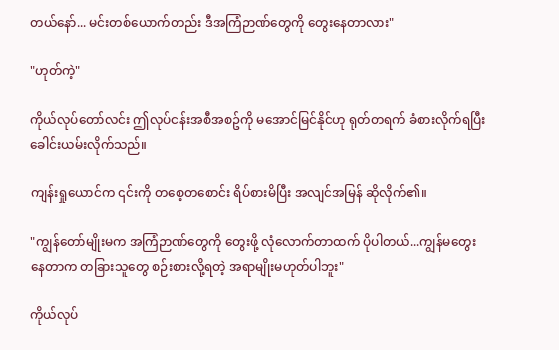တယ်နော်... မင်းတစ်ယောက်တည်း ဒီအကြံဉာဏ်တွေကို တွေးနေတာလား"

"ဟုတ်ကဲ့"

ကိုယ်လုပ်တော်လင်း ဤလုပ်ငန်းအစီအစဥ်ကို မအောင်မြင်နိုင်ဟု ရုတ်တရက် ခံစားလိုက်ရပြီး ခေါင်းယမ်းလိုက်သည်။

ကျန်းရှုယောင်က ၎င်းကို တစေ့တစောင်း ရိပ်စားမိပြီး အလျင်အမြန် ဆိုလိုက်၏။

"ကျွန်တော်မျိုးမက အကြံဉာဏ်တွေကို တွေးဖို့ လုံလောက်တာထက် ပိုပါတယ်...ကျွန်မတွေးနေတာက တခြားသူတွေ စဉ်းစားလို့ရတဲ့ အရာမျိုးမဟုတ်ပါဘူး"

ကိုယ်လုပ်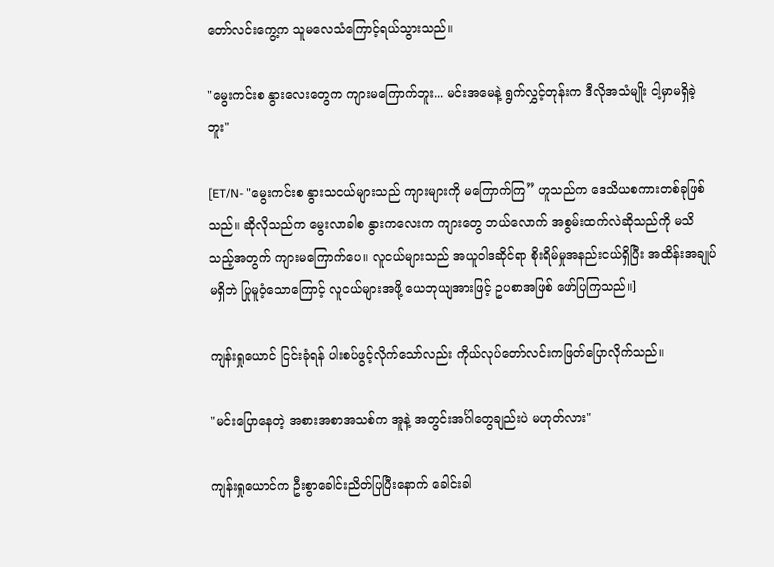တော်လင်းကွေ့က သူမလေသံကြောင့်ရယ်သွားသည်။

"မွေးကင်းစ နွားလေးတွေက ကျားမကြောက်ဘူး... မင်းအမေနဲ့ ရွက်လွှင့်တုန်းက ဒီလိုအသံမျိုး ငါ့မှာမရှိခဲ့ဘူး"

[ET/N- "မွေးကင်းစ နွားသငယ်များသည် ကျားများကို မကြောက်ကြ” ဟူသည်က ဒေသိယစကားတစ်ခုဖြစ်သည်။ ဆိုလိုသည်က မွေးလာခါစ နွားကလေးက ကျားတွေ ဘယ်လောက် အစွမ်းထက်လဲဆိုသည်ကို မသိသည့်အတွက် ကျားမကြောက်ပေ။ လူငယ်များသည် အယူဝါဒဆိုင်ရာ စိုးရိမ်မှုအနည်းငယ်ရှိပြီး အထိန်းအချုပ်မရှိဘဲ ပြုမူဝံ့သောကြောင့် လူငယ်များအဖို့ ယေဘုယျအားဖြင့် ဥပစာအဖြစ် ဖော်ပြကြသည်။]

ကျန်းရှုယောင် ငြင်းခုံရန် ပါးစပ်ဖွင့်လိုက်သော်လည်း ကိုယ်လုပ်တော်လင်းကဖြတ်ပြောလိုက်သည်။

"မင်းပြောနေတဲ့ အစားအစာအသစ်က အူနဲ့ အတွင်းအင်္ဂါတွေချည်းပဲ မဟုတ်လား"

ကျန်းရှုယောင်က ဦးစွာခေါင်းညိတ်ပြပြီးနောက် ခေါင်းခါ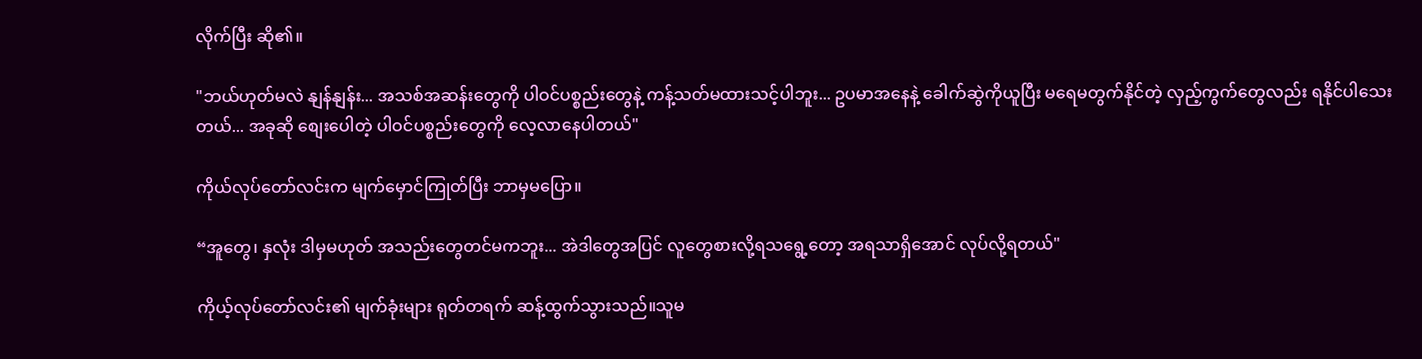လိုက်ပြီး ဆို၏။

"ဘယ်ဟုတ်မလဲ နျန်နျန်း... အသစ်အဆန်းတွေကို ပါဝင်ပစ္စည်းတွေနဲ့ ကန့်သတ်မထားသင့်ပါဘူး... ဥပမာအနေနဲ့ ခေါက်ဆွဲကိုယူပြီး မရေမတွက်နိုင်တဲ့ လှည့်ကွက်တွေလည်း ရနိုင်ပါသေးတယ်... အခုဆို စျေးပေါတဲ့ ပါဝင်ပစ္စည်းတွေကို လေ့လာနေပါတယ်"

ကိုယ်လုပ်တော်လင်းက မျက်မှောင်ကြုတ်ပြီး ဘာမှမပြော။

“အူတွေ၊ နှလုံး ဒါမှမဟုတ် အသည်းတွေတင်မကဘူး... အဲဒါတွေအပြင် လူတွေစားလို့ရသရွေ့တော့ အရသာရှိအောင် လုပ်လို့ရတယ်"

ကိုယ့်လုပ်တော်လင်း၏ မျက်ခုံးများ ရုတ်တရက် ဆန့်ထွက်သွားသည်။သူမ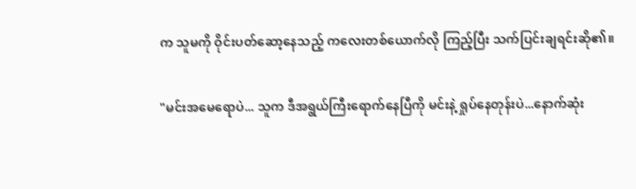က သူမကို ဝိုင်းပတ်ဆော့နေသည့် ကလေးတစ်ယောက်လို ကြည့်ပြီး သက်ပြင်းချရင်းဆို၏။

"မင်းအမေရောပဲ... သူက ဒီအရွယ်ကြီးရောက်နေပြီကို မင်းနဲ့ ရှုပ်နေတုန်းပဲ...နောက်ဆုံး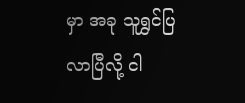မှာ အခု သူရွှင်ပြ လာပြီလို့ ငါ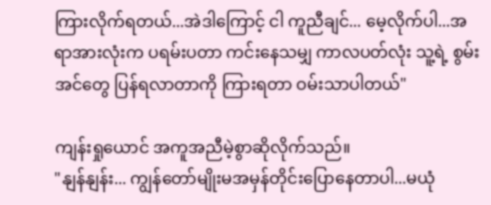ကြားလိုက်ရတယ်...အဲဒါကြောင့် ငါ ကူညီချင်... မေ့လိုက်ပါ...အရာအားလုံးက ပရမ်းပတာ ကင်းနေသမျှ ကာလပတ်လုံး သူ့ရဲ့ စွမ်းအင်တွေ ပြန်ရလာတာကို ကြားရတာ ဝမ်းသာပါတယ်"

ကျန်းရှုယောင် အကူအညီမဲ့စွာဆိုလိုက်သည်။
"နျန်နျန်း... ကျွန်တော်မျိုးမအမှန်တိုင်းပြောနေတာပါ...မယုံ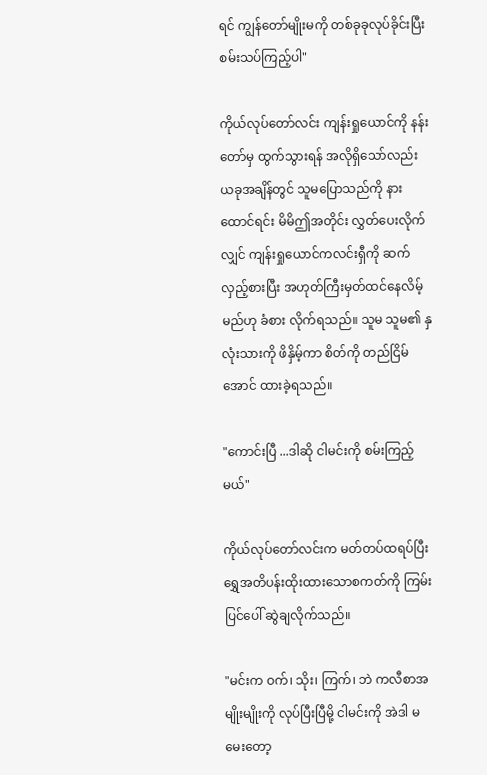ရင် ကျွန်တော်မျိုးမကို တစ်ခုခုလုပ်ခိုင်းပြီး စမ်းသပ်ကြည့်ပါ"

ကိုယ်လုပ်တော်လင်း ကျန်းရှုယောင်ကို နန်းတော်မှ ထွက်သွားရန် အလိုရှိသော်လည်း ယခုအချိန်တွင် သူမပြောသည်ကို နားထောင်ရင်း မိမိဤအတိုင်း လွှတ်ပေးလိုက်လျှင် ကျန်းရှုယောင်ကလင်းရှီကို ဆက်လှည့်စားပြီး အဟုတ်ကြီးမှတ်ထင်နေလိမ့်မည်ဟု ခံစား လိုက်ရသည်။ သူမ သူမ၏ နှလုံးသားကို ဖိနှိမ့်ကာ စိတ်ကို တည်ငြိမ်အောင် ထားခဲ့ရသည်။

"ကောင်းပြီ ...ဒါဆို ငါမင်းကို စမ်းကြည့်မယ်"

ကိုယ်လုပ်တော်လင်းက မတ်တပ်ထရပ်ပြီး ရွှေအတိပန်းထိုးထားသောစကတ်ကို ကြမ်းပြင်ပေါ် ဆွဲချလိုက်သည်။

"မင်းက ဝက်၊ သိုး၊ ကြက်၊ ဘဲ ကလီစာအမျိုးမျိုးကို လုပ်ပြီးပြီမို့ ငါမင်းကို အဲဒါ မမေးတော့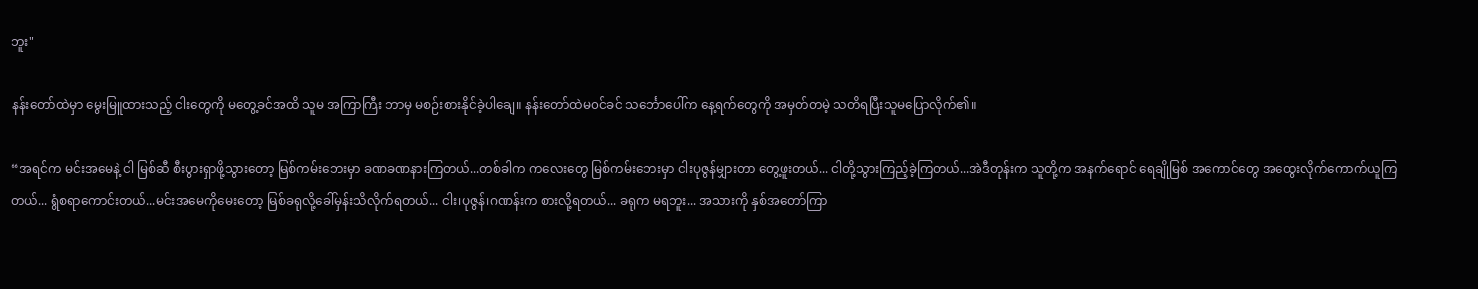ဘူး"

နန်းတော်ထဲမှာ မွေးမြူထားသည့် ငါးတွေကို မတွေ့ခင်အထိ သူမ အကြာကြီး ဘာမှ မစဉ်းစားနိုင်ခဲ့ပါချေ။ နန်းတော်ထဲမ၀င်ခင် သင်္ဘောပေါ်က နေ့ရက်တွေကို အမှတ်တမဲ့ သတိရပြီးသူမပြောလိုက်၏။

“အရင်က မင်းအမေနဲ့ ငါ မြစ်ဆီ စီးပွားရှာဖို့သွားတော့ မြစ်ကမ်းဘေးမှာ ခဏခဏနားကြတယ်...တစ်ခါက ကလေးတွေ မြစ်ကမ်းဘေးမှာ ငါးပုဇွန်မျှားတာ တွေ့ဖူးတယ်... ငါတို့သွားကြည့်ခဲ့ကြတယ်...အဲဒီတုန်းက သူတို့က အနက်ရောင် ရေချိုမြစ် အကောင်တွေ အထွေးလိုက်ကောက်ယူကြတယ်... ရွံစရာကောင်းတယ်...မင်းအမေကိုမေးတော့ မြစ်ခရုလို့ခေါ်မှန်းသိလိုက်ရတယ်... ငါး၊ပုဇွန်၊ဂဏန်းက စားလို့ရတယ်... ခရုက မရဘူး... အသားကို နှစ်အတော်ကြာ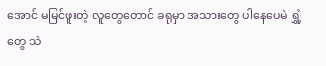အောင် မမြင်ဖူးတဲ့ လူတွေတောင် ခရုမှာ အသားတွေ ပါနေပေမဲ ရွှံ့တွေ သဲ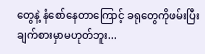တွေနဲ့ နံစော်နေတာကြောင့် ခရုတွေကိုဖမ်းပြီးချက်စားမှာမဟုတ်ဘူး...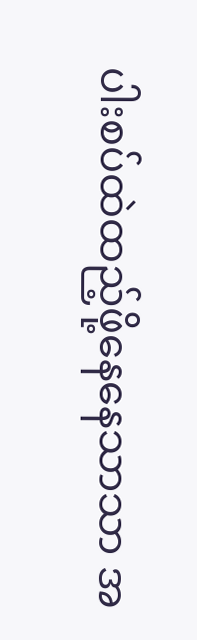ပါးစပ်ထဲထည့်ဖို့နေနေသာသာ အ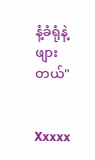နံ့ခံရုံနဲ့ ဖျားတယ်"


Xxxxx